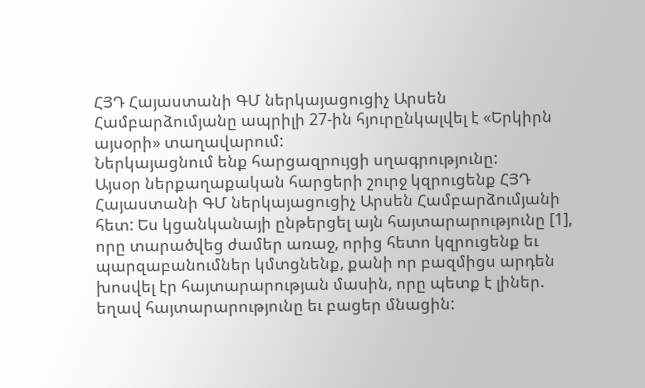ՀՅԴ Հայաստանի ԳՄ ներկայացուցիչ Արսեն Համբարձումյանը ապրիլի 27-ին հյուրընկալվել է «Երկիրն այսօրի» տաղավարում:
Ներկայացնում ենք հարցազրույցի սղագրությունը:
Այսօր ներքաղաքական հարցերի շուրջ կզրուցենք ՀՅԴ Հայաստանի ԳՄ ներկայացուցիչ Արսեն Համբարձումյանի հետ: Ես կցանկանայի ընթերցել այն հայտարարությունը [1], որը տարածվեց ժամեր առաջ, որից հետո կզրուցենք եւ պարզաբանումներ կմտցնենք, քանի որ բազմիցս արդեն խոսվել էր հայտարարության մասին, որը պետք է լիներ. եղավ հայտարարությունը եւ բացեր մնացին: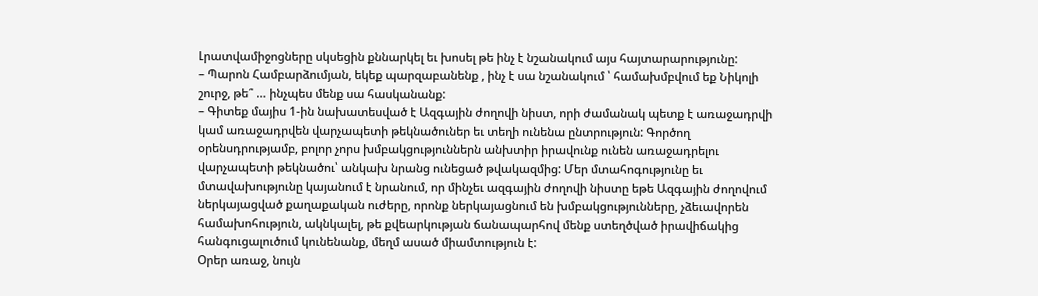Լրատվամիջոցները սկսեցին քննարկել եւ խոսել թե ինչ է նշանակում այս հայտարարությունը:
– Պարոն Համբարձումյան, եկեք պարզաբանենք , ինչ է սա նշանակում ՝ համախմբվում եք Նիկոլի շուրջ, թե՞ … ինչպես մենք սա հասկանանք:
– Գիտեք մայիս 1-ին նախատեսված է Ազգային ժողովի նիստ, որի ժամանակ պետք է առաջադրվի կամ առաջադրվեն վարչապետի թեկնածուներ եւ տեղի ունենա ընտրություն: Գործող օրենսդրությամբ, բոլոր չորս խմբակցություններն անխտիր իրավունք ունեն առաջադրելու վարչապետի թեկնածու՝ անկախ նրանց ունեցած թվակազմից: Մեր մտահոգությունը եւ մտավախությունը կայանում է նրանում, որ մինչեւ ազգային ժողովի նիստը եթե Ազգային ժողովում ներկայացված քաղաքական ուժերը, որոնք ներկայացնում են խմբակցությունները, չձեւավորեն համախոհություն, ակնկալել, թե քվեարկության ճանապարհով մենք ստեղծված իրավիճակից հանգուցալուծում կունենանք, մեղմ ասած միամտություն է:
Օրեր առաջ, նույն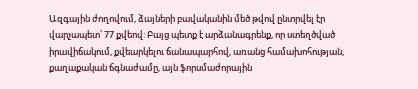Ազգային ժողովում, ձայների բավականին մեծ թվով ընտրվել էր վարչապետ՝ 77 քվեով: Բայց պետք է արձանագրենք, որ ստեղծված իրավիճակում, քվեարկելու ճանապարհով, առանց համախոհության, քաղաքական ճգնաժամը, այն ֆորսմաժորային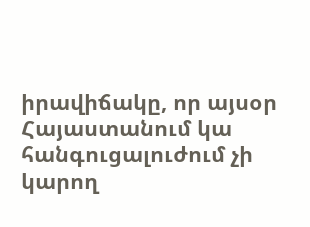իրավիճակը, որ այսօր Հայաստանում կա հանգուցալուժում չի կարող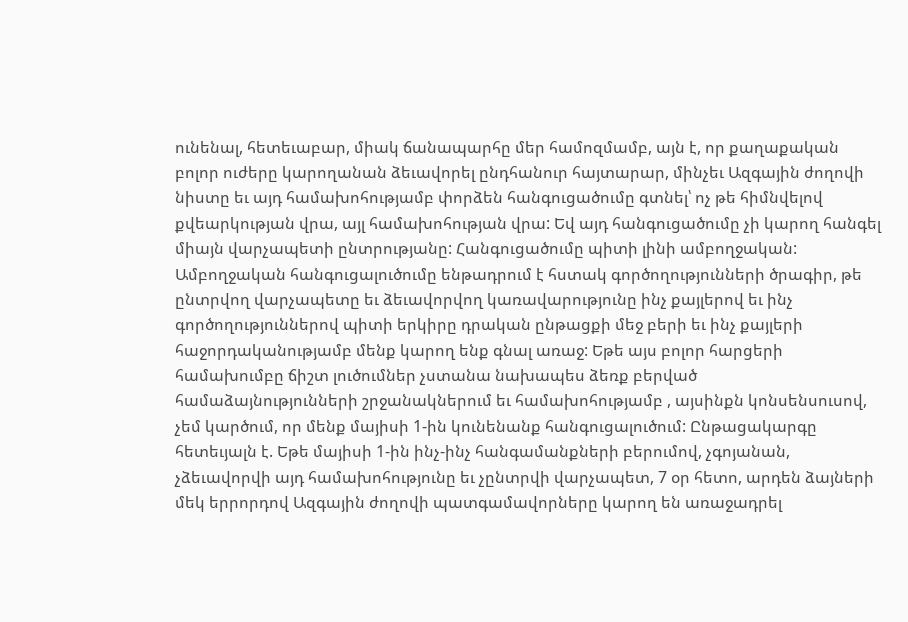ունենալ, հետեւաբար, միակ ճանապարհը մեր համոզմամբ, այն է, որ քաղաքական բոլոր ուժերը կարողանան ձեւավորել ընդհանուր հայտարար, մինչեւ Ազգային ժողովի նիստը եւ այդ համախոհությամբ փորձեն հանգուցածումը գտնել՝ ոչ թե հիմնվելով քվեարկության վրա, այլ համախոհության վրա: Եվ այդ հանգուցածումը չի կարող հանգել միայն վարչապետի ընտրությանը: Հանգուցածումը պիտի լինի ամբողջական:
Ամբողջական հանգուցալուծումը ենթադրում է հստակ գործողությունների ծրագիր, թե ընտրվող վարչապետը եւ ձեւավորվող կառավարությունը ինչ քայլերով եւ ինչ գործողություններով պիտի երկիրը դրական ընթացքի մեջ բերի եւ ինչ քայլերի հաջորդականությամբ մենք կարող ենք գնալ առաջ: Եթե այս բոլոր հարցերի համախումբը ճիշտ լուծումներ չստանա նախապես ձեռք բերված համաձայնությունների շրջանակներում եւ համախոհությամբ , այսինքն կոնսենսուսով, չեմ կարծում, որ մենք մայիսի 1-ին կունենանք հանգուցալուծում: Ընթացակարգը հետեւյալն է. Եթե մայիսի 1-ին ինչ-ինչ հանգամանքների բերումով, չգոյանան, չձեւավորվի այդ համախոհությունը եւ չընտրվի վարչապետ, 7 օր հետո, արդեն ձայների մեկ երրորդով Ազգային ժողովի պատգամավորները կարող են առաջադրել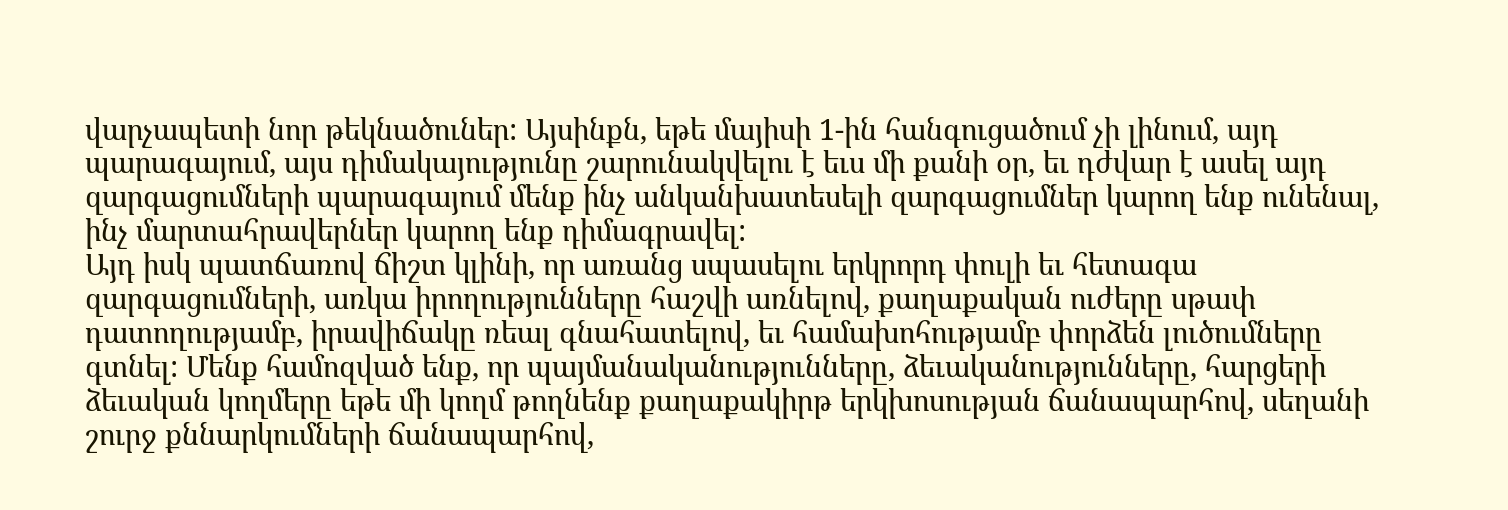վարչապետի նոր թեկնածուներ: Այսինքն, եթե մայիսի 1-ին հանգուցածում չի լինում, այդ պարագայում, այս դիմակայությունը շարունակվելու է եւս մի քանի օր, եւ դժվար է ասել այդ զարգացումների պարագայում մենք ինչ անկանխատեսելի զարգացումներ կարող ենք ունենալ, ինչ մարտահրավերներ կարող ենք դիմագրավել:
Այդ իսկ պատճառով ճիշտ կլինի, որ առանց սպասելու երկրորդ փուլի եւ հետագա զարգացումների, առկա իրողությունները հաշվի առնելով, քաղաքական ուժերը սթափ դատողությամբ, իրավիճակը ռեալ գնահատելով, եւ համախոհությամբ փորձեն լուծումները գտնել: Մենք համոզված ենք, որ պայմանականությունները, ձեւականությունները, հարցերի ձեւական կողմերը եթե մի կողմ թողնենք քաղաքակիրթ երկխոսության ճանապարհով, սեղանի շուրջ քննարկումների ճանապարհով,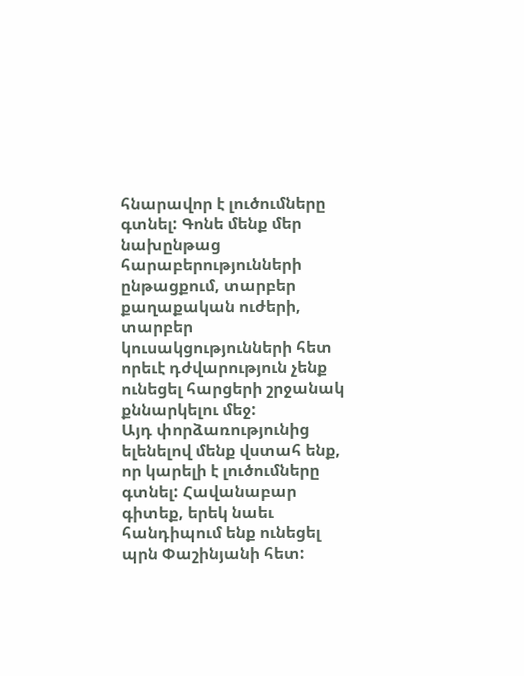հնարավոր է լուծումները գտնել: Գոնե մենք մեր նախընթաց հարաբերությունների ընթացքում, տարբեր քաղաքական ուժերի, տարբեր կուսակցությունների հետ որեւէ դժվարություն չենք ունեցել հարցերի շրջանակ քննարկելու մեջ:
Այդ փորձառությունից ելենելով մենք վստահ ենք, որ կարելի է լուծումները գտնել: Հավանաբար գիտեք, երեկ նաեւ հանդիպում ենք ունեցել պրն Փաշինյանի հետ: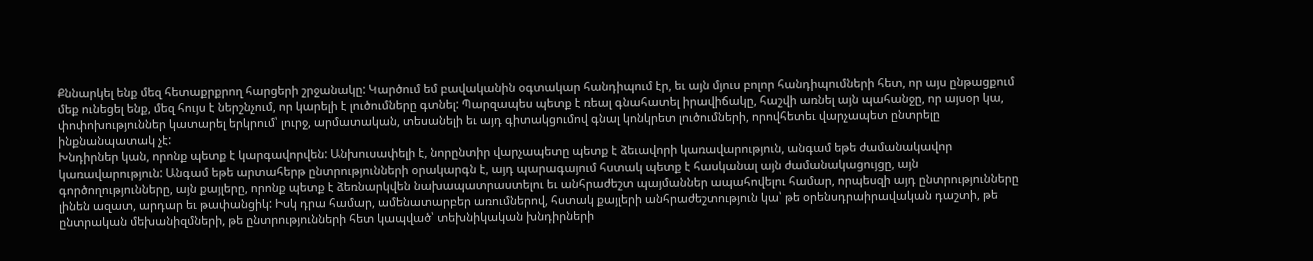Քննարկել ենք մեզ հետաքրքրող հարցերի շրջանակը: Կարծում եմ բավականին օգտակար հանդիպում էր, եւ այն մյուս բոլոր հանդիպումների հետ, որ այս ընթացքում մեք ունեցել ենք, մեզ հույս է ներշնչում, որ կարելի է լուծումները գտնել: Պարզապես պետք է ռեալ գնահատել իրավիճակը, հաշվի առնել այն պահանջը, որ այսօր կա, փոփոխություններ կատարել երկրում՝ լուրջ, արմատական, տեսանելի եւ այդ գիտակցումով գնալ կոնկրետ լուծումների, որովհետեւ վարչապետ ընտրելը ինքնանպատակ չէ:
Խնդիրներ կան, որոնք պետք է կարգավորվեն: Անխուսափելի է, նորընտիր վարչապետը պետք է ձեւավորի կառավարություն, անգամ եթե ժամանակավոր կառավարություն: Անգամ եթե արտահերթ ընտրությունների օրակարգն է, այդ պարագայում հստակ պետք է հասկանալ այն ժամանակացույցը, այն գործողությունները, այն քայլերը, որոնք պետք է ձեռնարկվեն նախապատրաստելու եւ անհրաժեշտ պայմաններ ապահովելու համար, որպեսզի այդ ընտրությունները լինեն ազատ, արդար եւ թափանցիկ: Իսկ դրա համար, ամենատարբեր առումներով, հստակ քայլերի անհրաժեշտություն կա՝ թե օրենսդրաիրավական դաշտի, թե ընտրական մեխանիզմների, թե ընտրությունների հետ կապված՝ տեխնիկական խնդիրների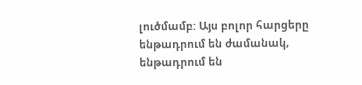լուծմամբ: Այս բոլոր հարցերը ենթադրում են ժամանակ, ենթադրում են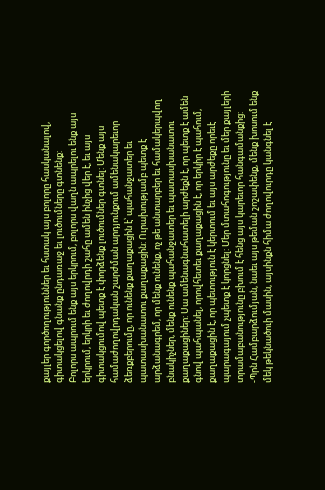քայլեր գործողություններ եւ հստակ այս բոլորը հասկանալով, գիտակցելով գնանք ընդառաջ եւ լուծումները գտնենք:
Բոլորս ապրում ենք այս երկրում, բոլորս վաղն ապրելու ենք այս երկրում, երկրի եւ ժողովրդի շահը ամեն ինչից վեր է, եւ այս գիտակցումով պետք է փորձենք լուծումներ գտնել: Մենք այս համաժողովրդական շարժման արդյունքում ամենակարեւոր ձեռքբերումը, որ ունենք քաղաքացին է՝ պահանջատեր եւ պատասխանատու քաղաքացին: Ուրախությամբ պետք է արձանագրեմ, որ մենք ունենք, ոչ թե անտարբեր եւ համակերպվող բնակիչներ, մենք ունենք պահանջատեր եւ պատասխանատու քաղաքացիներ: Սա ամենագնահատելի արժեքն է, որ պետք է ամեն գնով պահպանել, որովհետեւ քաղաքացին է, որ երկիր է պահում, քաղաքացին է, որ պետություն է կերտում եւ այս արժեքը որեւէ պարագայում չպետք է կորցնել: Մեր մտահոգությունը եւ մեր քայլերի տրամաբանությունը բխում է հենց այս կարեւոր հանգամանքից:
-Պրն Համբարձումյան, նաեւ այս թեման շոշափենք, մենք խոսում ենք մեկ թեկնածուի մասին, այսինքն հիմա ժողովուրդը կանգնել է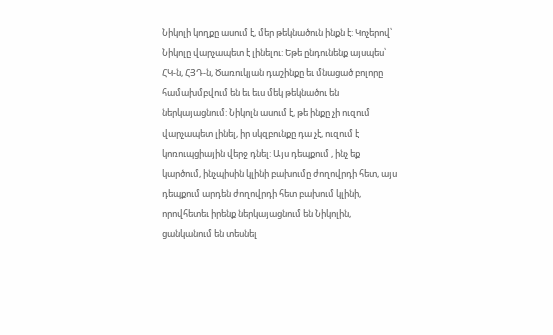Նիկոլի կողքը ասում է, մեր թեկնածուն ինքն է: Կոչերով՝ Նիկոլը վարչապետ է լինելու: Եթե ընդունենք այսպես՝ ՀԿ-ն, ՀՅԴ-ն, Ծառուկյան դաշինքը եւ մնացած բոլորը համախմբվում են եւ եւս մեկ թեկնածու են ներկայացնում: Նիկոլն ասում է, թե ինքը չի ուզում վարչապետ լինել, իր սկզբունքը դա չէ, ուզում է կոռուպցիային վերջ դնել: Այս դեպքում , ինչ եք կարծում, ինչպիսին կլինի բախումը ժողովրդի հետ, այս դեպքում արդեն ժողովրդի հետ բախում կլինի, որովհետեւ իրենք ներկայացնում են Նիկոլին, ցանկանում են տեսնել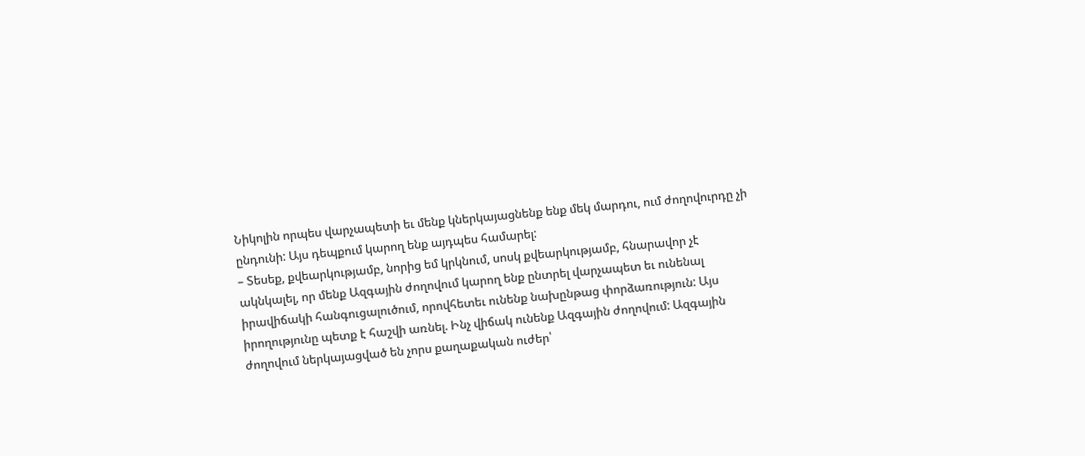Նիկոլին որպես վարչապետի եւ մենք կներկայացնենք ենք մեկ մարդու, ում ժողովուրդը չի ընդունի: Այս դեպքում կարող ենք այդպես համարել:
– Տեսեք, քվեարկությամբ, նորից եմ կրկնում, սոսկ քվեարկությամբ, հնարավոր չէ ակնկալել, որ մենք Ազգային ժողովում կարող ենք ընտրել վարչապետ եւ ունենալ իրավիճակի հանգուցալուծում, որովհետեւ ունենք նախընթաց փորձառություն: Այս իրողությունը պետք է հաշվի առնել. Ինչ վիճակ ունենք Ազգային ժողովում: Ազգային ժողովում ներկայացված են չորս քաղաքական ուժեր՝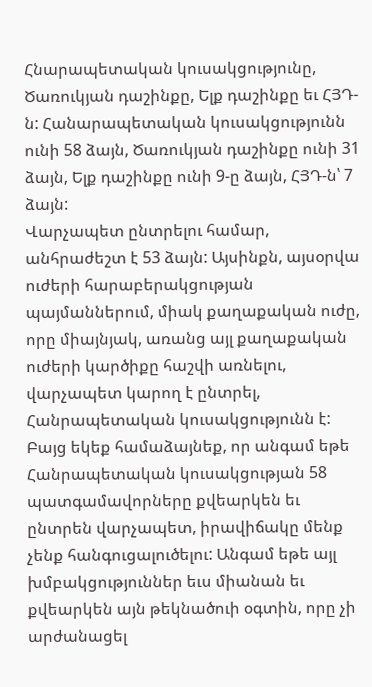Հնարապետական կուսակցությունը, Ծառուկյան դաշինքը, Ելք դաշինքը եւ ՀՅԴ-ն: Հանարապետական կուսակցությունն ունի 58 ձայն, Ծառուկյան դաշինքը ունի 31 ձայն, Ելք դաշինքը ունի 9-ը ձայն, ՀՅԴ-ն՝ 7 ձայն:
Վարչապետ ընտրելու համար, անհրաժեշտ է 53 ձայն: Այսինքն, այսօրվա ուժերի հարաբերակցության պայմաններում, միակ քաղաքական ուժը, որը միայնյակ, առանց այլ քաղաքական ուժերի կարծիքը հաշվի առնելու, վարչապետ կարող է ընտրել, Հանրապետական կուսակցությունն է: Բայց եկեք համաձայնեք, որ անգամ եթե Հանրապետական կուսակցության 58 պատգամավորները քվեարկեն եւ ընտրեն վարչապետ, իրավիճակը մենք չենք հանգուցալուծելու: Անգամ եթե այլ խմբակցություններ եւս միանան եւ քվեարկեն այն թեկնածուի օգտին, որը չի արժանացել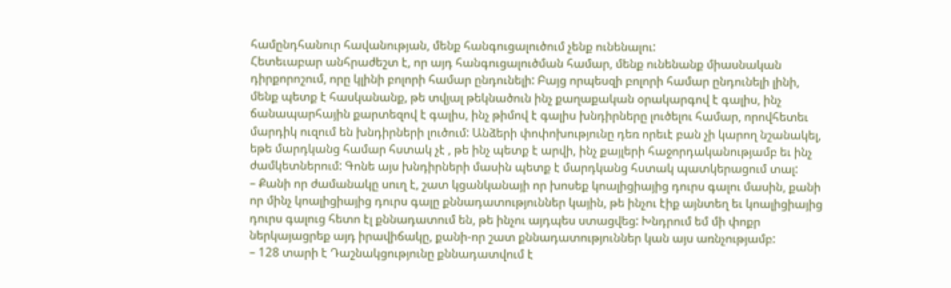համընդհանուր հավանության, մենք հանգուցալուծում չենք ունենալու:
Հետեւաբար անհրաժեշտ է, որ այդ հանգուցալուծման համար, մենք ունենանք միասնական դիրքորոշում, որը կլինի բոլորի համար ընդունելի: Բայց որպեսզի բոլորի համար ընդունելի լինի, մենք պետք է հասկանանք, թե տվյալ թեկնածուն ինչ քաղաքական օրակարգով է գալիս, ինչ ճանապարհային քարտեզով է գալիս, ինչ թիմով է գալիս խնդիրները լուծելու համար, որովհետեւ մարդիկ ուզում են խնդիրների լուծում: Անձերի փոփոխությունը դեռ որեւէ բան չի կարող նշանակել, եթե մարդկանց համար հստակ չէ , թե ինչ պետք է արվի, ինչ քայլերի հաջորդականությամբ եւ ինչ ժամկետներում: Գոնե այս խնդիրների մասին պետք է մարդկանց հստակ պատկերացում տալ:
– Քանի որ ժամանակը սուղ է, շատ կցանկանայի որ խոսեք կոալիցիայից դուրս գալու մասին, քանի որ մինչ կոալիցիայից դուրս գալը քննադատություններ կային, թե ինչու էիք այնտեղ եւ կոալիցիայից դուրս գալուց հետո էլ քննադատում են, թե ինչու այդպես ստացվեց: Խնդրում եմ մի փոքր ներկայացրեք այդ իրավիճակը, քանի-որ շատ քննադատություններ կան այս առնչությամբ:
– 128 տարի է Դաշնակցությունը քննադատվում է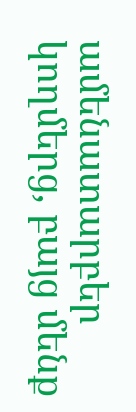ամենատարբեր կողմերց, բայց մենք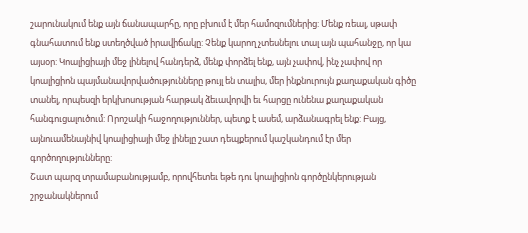շարունակում ենք այն ճանապարհը, որը բխում է մեր համոզումներից: Մենք ռեալ, սթափ գնահատում ենք ստեղծված իրավիճակը: Չենք կարող չտեսնելու տալ այն պահանջը, որ կա այսօր: Կոալիցիայի մեջ լինելով հանդերձ, մենք փորձել ենք, այն չափով, ինչ չափով որ կոալիցիոն պայմանավորվածությունները թույլ են տալիս, մեր ինքնուրույն քաղաքական գիծը տանել, որպեսզի երկխոսության հարթակ ձեւավորվի եւ հարցը ունենա քաղաքական հանգուցալուծում: Որոշակի հաջողություններ, պետք է ասեմ, արձանագրել ենք: Բայց, այնուամենայնիվ կոալիցիայի մեջ լինելը շատ դեպքերում կաշկանդում էր մեր գործողությունները:
Շատ պարզ տրամաբանությամբ, որովհետեւ եթե դու կոալիցիոն գործընկերության շրջանակներում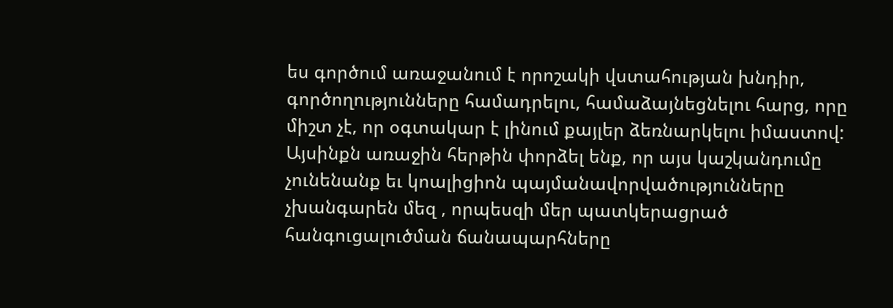ես գործում առաջանում է որոշակի վստահության խնդիր, գործողությունները համադրելու, համաձայնեցնելու հարց, որը միշտ չէ, որ օգտակար է լինում քայլեր ձեռնարկելու իմաստով: Այսինքն առաջին հերթին փորձել ենք, որ այս կաշկանդումը չունենանք եւ կոալիցիոն պայմանավորվածությունները չխանգարեն մեզ , որպեսզի մեր պատկերացրած հանգուցալուծման ճանապարհները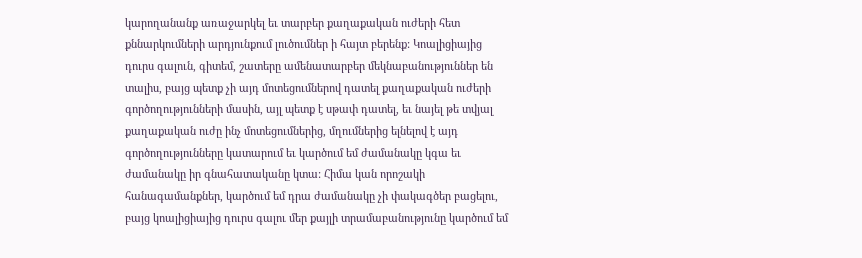կարողանանք առաջարկել եւ տարբեր քաղաքական ուժերի հետ քննարկումների արդյունքում լուծումներ ի հայտ բերենք: Կոալիցիայից դուրս գալուն, գիտեմ, շատերը ամենատարբեր մեկնաբանություններ են տալիս, բայց պետք չի այդ մոտեցումներով դատել քաղաքական ուժերի գործողությունների մասին, այլ պետք է սթափ դատել, եւ նայել թե տվյալ քաղաքական ուժը ինչ մոտեցումներից, մղումներից ելնելով է այդ գործողությունները կատարում եւ կարծում եմ ժամանակը կգա եւ ժամանակը իր գնահատականը կտա: Հիմա կան որոշակի հանագամանքներ, կարծում եմ դրա ժամանակը չի փակագծեր բացելու, բայց կոալիցիայից դուրս գալու մեր քայլի տրամաբանությունը կարծում եմ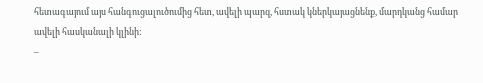հետագայում այս հանգուցալուծումից հետ, ավելի պարզ, հստակ կներկայացնենք, մարդկանց համար ավելի հասկանալի կլինի:
–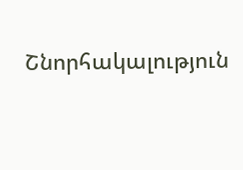Շնորհակալություն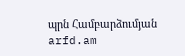պրն Համբարձումյան
arfd.am